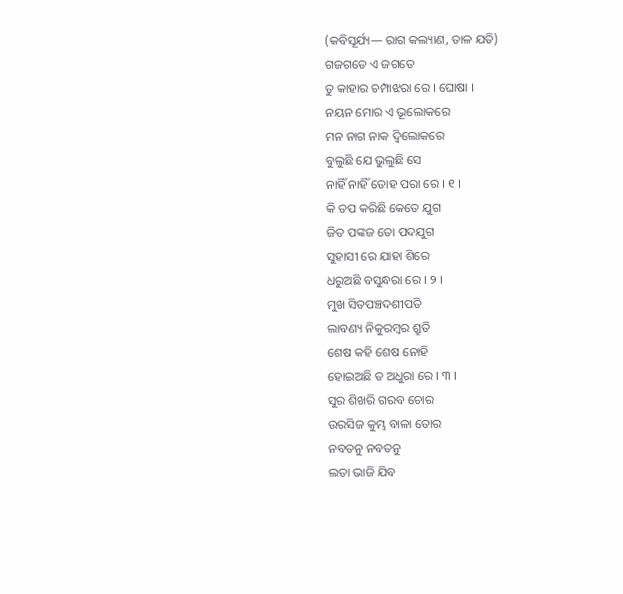(କବିସୂର୍ଯ୍ୟ— ରାଗ କଲ୍ୟାଣ, ତାଳ ଯତି)
ଗଜଗତେ ଏ ଜଗତେ
ତୁ କାହାର ଚମ୍ପାଝରା ରେ । ଘୋଷା ।
ନୟନ ମୋର ଏ ଭୂଲୋକରେ
ମନ ନାଗ ନାକ ଦ୍ୱିଲୋକରେ
ବୁଲୁଛି ଯେ ଭୁଲୁଛି ସେ
ନାହିଁ ନାହିଁ ତୋହ ପରା ରେ । ୧ ।
କି ତପ କରିଛି କେତେ ଯୁଗ
ଜିତ ପଙ୍କଜ ତୋ ପଦଯୁଗ
ସୁହାସୀ ରେ ଯାହା ଶିରେ
ଧରୁଅଛି ବସୁନ୍ଧରା ରେ । ୨ ।
ମୁଖ ସିତପଞ୍ଚଦଶୀପତି
ଲାବଣ୍ୟ ନିକୁରମ୍ବର ଶ୍ରୁତି
ଶେଷ କହି ଶେଷ ନୋହି
ହୋଇଅଛି ତ ଅଧୁରା ରେ । ୩ ।
ସୁର ଶିଖରି ଗରବ ଚୋର
ଉରସିଜ କୁମ୍ଭ ବାଳା ତୋର
ନବତନୁ ନବତନୁ
ଲତା ଭାଜି ଯିବ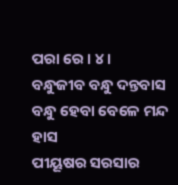ପରା ରେ । ୪ ।
ବନ୍ଧୁଜୀବ ବନ୍ଧୁ ଦନ୍ତବାସ
ବନ୍ଧୁ ହେବା ବେଳେ ମନ୍ଦ ହାସ
ପୀୟୂଷର ସରସାର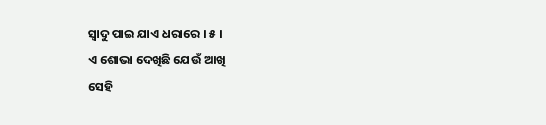ସ୍ୱାଦୁ ପାଇ ଯାଏ ଧରାରେ । ୫ ।
ଏ ଶୋଭା ଦେଖିଛି ଯେଉଁ ଆଖି
ସେହି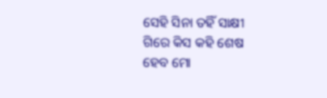ସେହି ସିନା ତହିଁ ସାକ୍ଷୀ
ଗିରେ କିସ କହି ଶେଷ
ହେବ ମୋ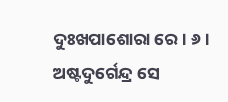ଦୁଃଖପାଶୋରା ରେ । ୬ ।
ଅଷ୍ଟଦୁର୍ଗେନ୍ଦ୍ର ସେ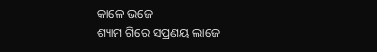କାଳେ ଭଜେ
ଶ୍ୟାମ ଗିରେ ସପ୍ରଣୟ ଲାଜେ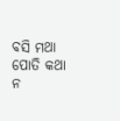ବସି ମଥା ପୋତି କଥା
ନ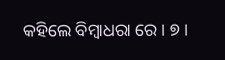କହିଲେ ବିମ୍ବାଧରା ରେ । ୭ ।